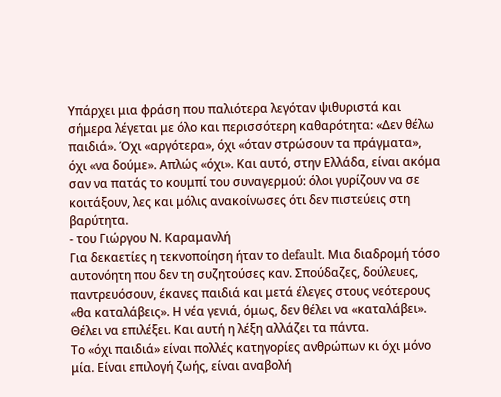Υπάρχει μια φράση που παλιότερα λεγόταν ψιθυριστά και σήμερα λέγεται με όλο και περισσότερη καθαρότητα: «Δεν θέλω παιδιά». Όχι «αργότερα», όχι «όταν στρώσουν τα πράγματα», όχι «να δούμε». Απλώς «όχι». Και αυτό, στην Ελλάδα, είναι ακόμα σαν να πατάς το κουμπί του συναγερμού: όλοι γυρίζουν να σε κοιτάξουν, λες και μόλις ανακοίνωσες ότι δεν πιστεύεις στη βαρύτητα.
- του Γιώργου Ν. Καραμανλή
Για δεκαετίες η τεκνοποίηση ήταν το default. Μια διαδρομή τόσο αυτονόητη που δεν τη συζητούσες καν. Σπούδαζες, δούλευες, παντρευόσουν, έκανες παιδιά και μετά έλεγες στους νεότερους «θα καταλάβεις». Η νέα γενιά, όμως, δεν θέλει να «καταλάβει». Θέλει να επιλέξει. Και αυτή η λέξη αλλάζει τα πάντα.
Το «όχι παιδιά» είναι πολλές κατηγορίες ανθρώπων κι όχι μόνο μία. Είναι επιλογή ζωής, είναι αναβολή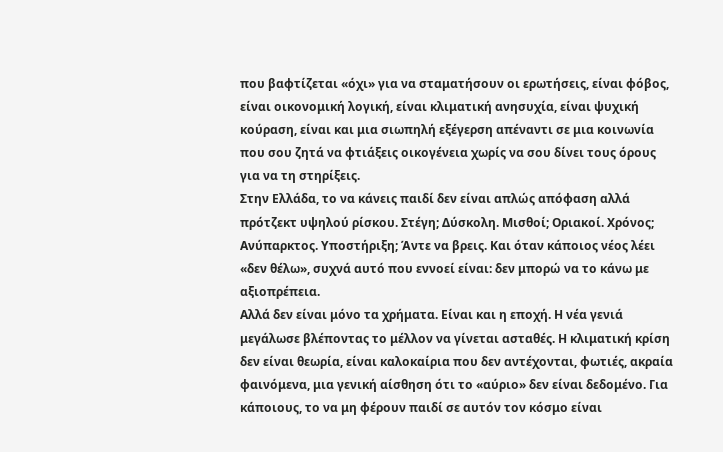που βαφτίζεται «όχι» για να σταματήσουν οι ερωτήσεις, είναι φόβος, είναι οικονομική λογική, είναι κλιματική ανησυχία, είναι ψυχική κούραση, είναι και μια σιωπηλή εξέγερση απέναντι σε μια κοινωνία που σου ζητά να φτιάξεις οικογένεια χωρίς να σου δίνει τους όρους για να τη στηρίξεις.
Στην Ελλάδα, το να κάνεις παιδί δεν είναι απλώς απόφαση αλλά πρότζεκτ υψηλού ρίσκου. Στέγη; Δύσκολη. Μισθοί; Οριακοί. Χρόνος; Ανύπαρκτος. Υποστήριξη; Άντε να βρεις. Και όταν κάποιος νέος λέει «δεν θέλω», συχνά αυτό που εννοεί είναι: δεν μπορώ να το κάνω με αξιοπρέπεια.
Αλλά δεν είναι μόνο τα χρήματα. Είναι και η εποχή. Η νέα γενιά μεγάλωσε βλέποντας το μέλλον να γίνεται ασταθές. Η κλιματική κρίση δεν είναι θεωρία, είναι καλοκαίρια που δεν αντέχονται, φωτιές, ακραία φαινόμενα, μια γενική αίσθηση ότι το «αύριο» δεν είναι δεδομένο. Για κάποιους, το να μη φέρουν παιδί σε αυτόν τον κόσμο είναι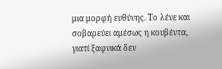μια μορφή ευθύνης. Το λένε και σοβαρεύει αμέσως η κουβέντα, γιατί ξαφνικά δεν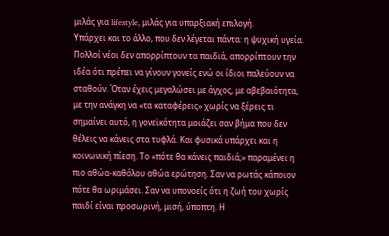μιλάς για lifestyle, μιλάς για υπαρξιακή επιλογή.
Υπάρχει και το άλλο, που δεν λέγεται πάντα: η ψυχική υγεία. Πολλοί νέοι δεν απορρίπτουν τα παιδιά, απορρίπτουν την ιδέα ότι πρέπει να γίνουν γονείς ενώ οι ίδιοι παλεύουν να σταθούν. Όταν έχεις μεγαλώσει με άγχος, με αβεβαιότητα, με την ανάγκη να «τα καταφέρεις» χωρίς να ξέρεις τι σημαίνει αυτό, η γονεϊκότητα μοιάζει σαν βήμα που δεν θέλεις να κάνεις στα τυφλά. Και φυσικά υπάρχει και η κοινωνική πίεση. Το «πότε θα κάνεις παιδιά;» παραμένει η πιο αθώα-καθόλου αθώα ερώτηση. Σαν να ρωτάς κάποιον πότε θα ωριμάσει. Σαν να υπονοείς ότι η ζωή του χωρίς παιδί είναι προσωρινή, μισή, ύποπτη. Η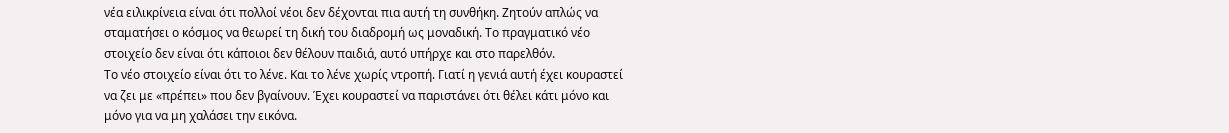νέα ειλικρίνεια είναι ότι πολλοί νέοι δεν δέχονται πια αυτή τη συνθήκη. Ζητούν απλώς να σταματήσει ο κόσμος να θεωρεί τη δική του διαδρομή ως μοναδική. Το πραγματικό νέο στοιχείο δεν είναι ότι κάποιοι δεν θέλουν παιδιά, αυτό υπήρχε και στο παρελθόν.
Το νέο στοιχείο είναι ότι το λένε. Και το λένε χωρίς ντροπή. Γιατί η γενιά αυτή έχει κουραστεί να ζει με «πρέπει» που δεν βγαίνουν. Έχει κουραστεί να παριστάνει ότι θέλει κάτι μόνο και μόνο για να μη χαλάσει την εικόνα.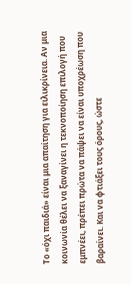Το «όχι παιδιά» είναι μια απαίτηση για ειλικρίνεια. Αν μια κοινωνία θέλει να ξαναγίνει η τεκνοποίηση επιλογή που εμπνέει, πρέπει πρώτα να πάψει να είναι υποχρέωση που βαραίνει. Και να φτιάξει τους όρους, ώστε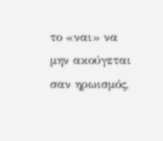το «ναι» να μην ακούγεται σαν ηρωισμός,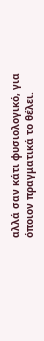αλλά σαν κάτι φυσιολογικό, για όποιον πραγματικά το θέλει.